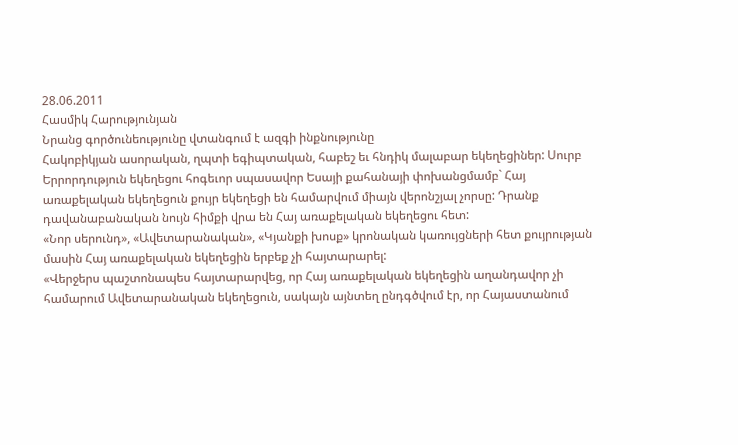28.06.2011
Հասմիկ Հարությունյան
Նրանց գործունեությունը վտանգում է ազգի ինքնությունը
Հակոբիկյան ասորական, ղպտի եգիպտական, հաբեշ եւ հնդիկ մալաբար եկեղեցիներ: Սուրբ Երրորդություն եկեղեցու հոգեւոր սպասավոր Եսայի քահանայի փոխանցմամբ` Հայ առաքելական եկեղեցուն քույր եկեղեցի են համարվում միայն վերոնշյալ չորսը: Դրանք դավանաբանական նույն հիմքի վրա են Հայ առաքելական եկեղեցու հետ:
«Նոր սերունդ», «Ավետարանական», «Կյանքի խոսք» կրոնական կառույցների հետ քույրության մասին Հայ առաքելական եկեղեցին երբեք չի հայտարարել:
«Վերջերս պաշտոնապես հայտարարվեց, որ Հայ առաքելական եկեղեցին աղանդավոր չի համարում Ավետարանական եկեղեցուն, սակայն այնտեղ ընդգծվում էր, որ Հայաստանում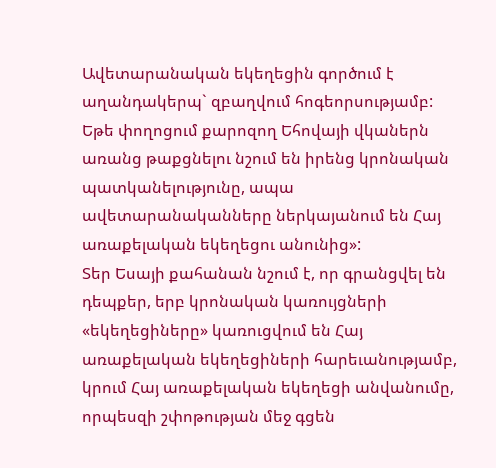Ավետարանական եկեղեցին գործում է աղանդակերպ` զբաղվում հոգեորսությամբ: Եթե փողոցում քարոզող Եհովայի վկաներն առանց թաքցնելու նշում են իրենց կրոնական պատկանելությունը, ապա ավետարանականները ներկայանում են Հայ առաքելական եկեղեցու անունից»:
Տեր Եսայի քահանան նշում է, որ գրանցվել են դեպքեր, երբ կրոնական կառույցների «եկեղեցիները» կառուցվում են Հայ առաքելական եկեղեցիների հարեւանությամբ, կրում Հայ առաքելական եկեղեցի անվանումը, որպեսզի շփոթության մեջ գցեն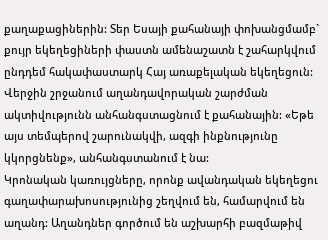քաղաքացիներին: Տեր Եսայի քահանայի փոխանցմամբ` քույր եկեղեցիների փաստն ամենաշատն է շահարկվում ընդդեմ հակափաստարկ Հայ առաքելական եկեղեցուն: Վերջին շրջանում աղանդավորական շարժման ակտիվությունն անհանգստացնում է քահանային: «Եթե այս տեմպերով շարունակվի, ազգի ինքնությունը կկորցնենք», անհանգստանում է նա:
Կրոնական կառույցները, որոնք ավանդական եկեղեցու գաղափարախոսությունից շեղվում են, համարվում են աղանդ: Աղանդներ գործում են աշխարհի բազմաթիվ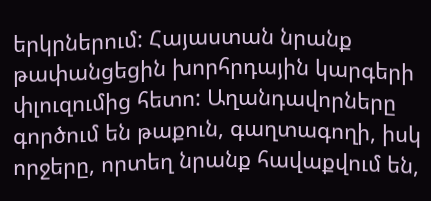երկրներում: Հայաստան նրանք թափանցեցին խորհրդային կարգերի փլուզումից հետո: Աղանդավորները գործում են թաքուն, գաղտագողի, իսկ որջերը, որտեղ նրանք հավաքվում են,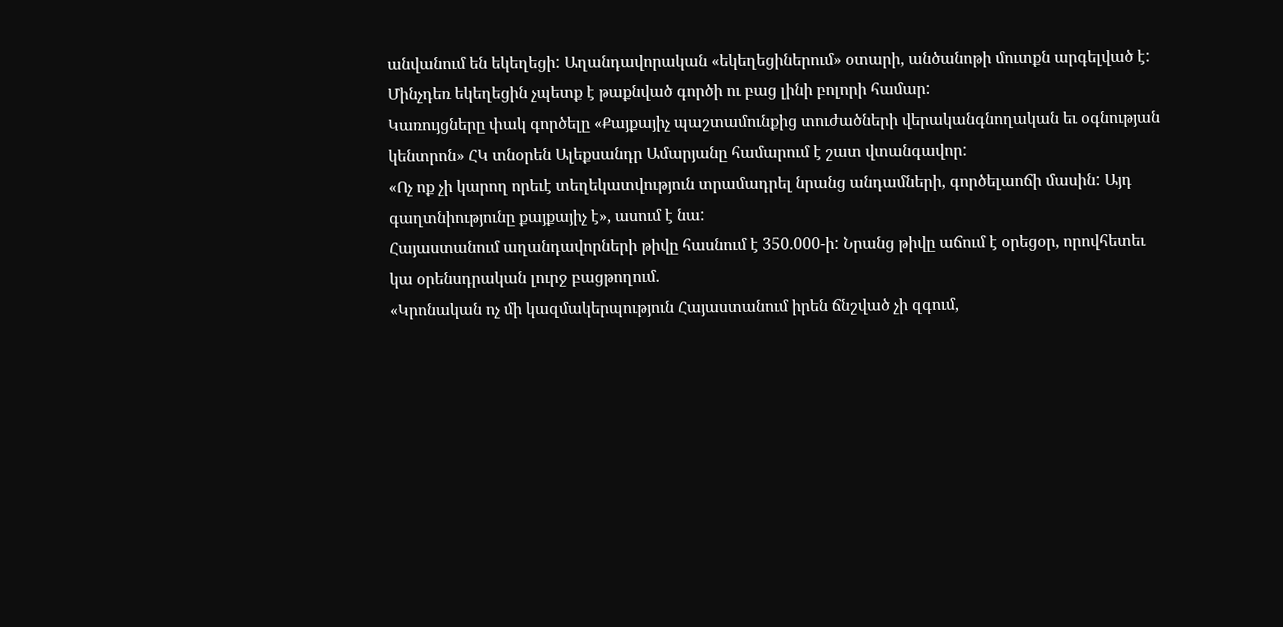անվանում են եկեղեցի: Աղանդավորական «եկեղեցիներում» օտարի, անծանոթի մուտքն արգելված է: Մինչդեռ եկեղեցին չպետք է թաքնված գործի ու բաց լինի բոլորի համար:
Կառույցները փակ գործելը «Քայքայիչ պաշտամունքից տուժածների վերականգնողական եւ օգնության կենտրոն» ՀԿ տնօրեն Ալեքսանդր Ամարյանը համարում է շատ վտանգավոր:
«Ոչ ոք չի կարող որեւէ տեղեկատվություն տրամադրել նրանց անդամների, գործելաոճի մասին: Այդ գաղտնիությունը քայքայիչ է», ասում է նա:
Հայաստանում աղանդավորների թիվը հասնում է 350.000-ի: Նրանց թիվը աճում է օրեցօր, որովհետեւ կա օրենսդրական լուրջ բացթողում.
«Կրոնական ոչ մի կազմակերպություն Հայաստանում իրեն ճնշված չի զգում,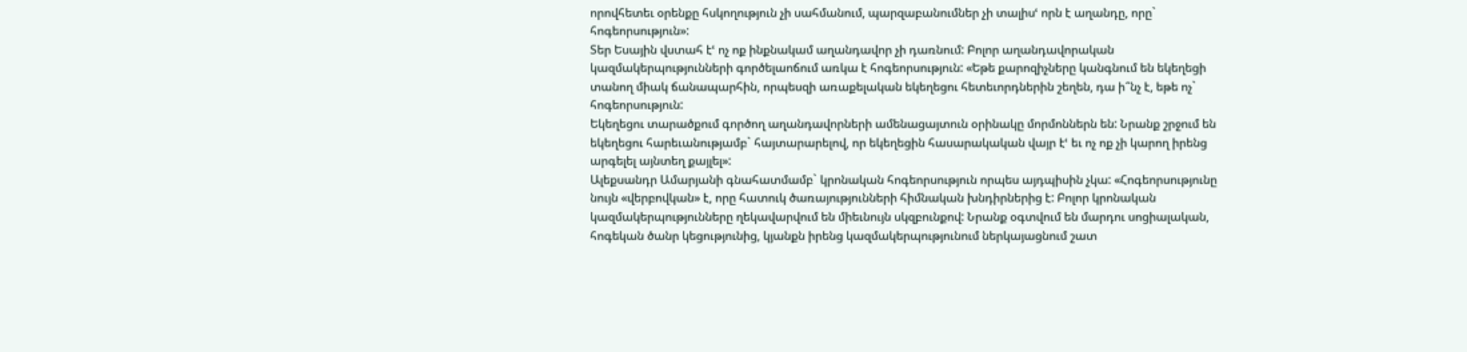որովհետեւ օրենքը հսկողություն չի սահմանում, պարզաբանումներ չի տալիսՙ որն է աղանդը, որը` հոգեորսություն»:
Տեր Եսային վստահ էՙ ոչ ոք ինքնակամ աղանդավոր չի դառնում: Բոլոր աղանդավորական կազմակերպությունների գործելաոճում առկա է հոգեորսություն: «Եթե քարոզիչները կանգնում են եկեղեցի տանող միակ ճանապարհին, որպեսզի առաքելական եկեղեցու հետեւորդներին շեղեն, դա ի՞նչ է, եթե ոչ` հոգեորսություն:
Եկեղեցու տարածքում գործող աղանդավորների ամենացայտուն օրինակը մորմոններն են: Նրանք շրջում են եկեղեցու հարեւանությամբ` հայտարարելով, որ եկեղեցին հասարակական վայր էՙ եւ ոչ ոք չի կարող իրենց արգելել այնտեղ քայլել»:
Ալեքսանդր Ամարյանի գնահատմամբ` կրոնական հոգեորսություն որպես այդպիսին չկա: «Հոգեորսությունը նույն «վերբովկան» է, որը հատուկ ծառայությունների հիմնական խնդիրներից է: Բոլոր կրոնական կազմակերպությունները ղեկավարվում են միեւնույն սկզբունքով: Նրանք օգտվում են մարդու սոցիալական, հոգեկան ծանր կեցությունից, կյանքն իրենց կազմակերպությունում ներկայացնում շատ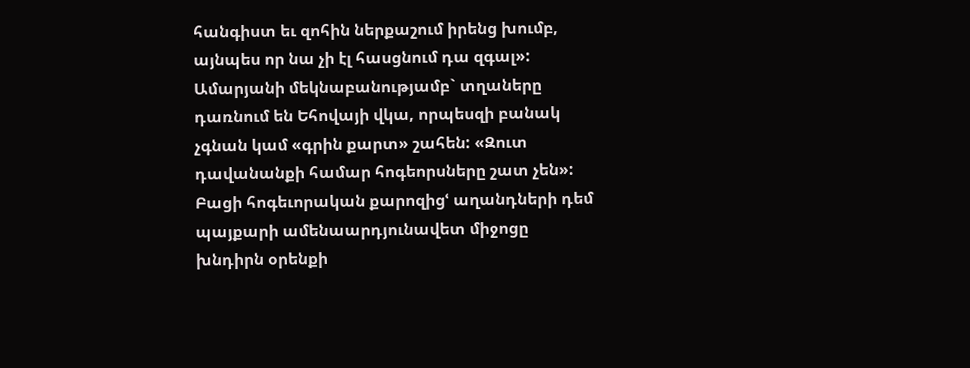հանգիստ եւ զոհին ներքաշում իրենց խումբ, այնպես որ նա չի էլ հասցնում դա զգալ»:
Ամարյանի մեկնաբանությամբ` տղաները դառնում են Եհովայի վկա, որպեսզի բանակ չգնան կամ «գրին քարտ» շահեն: «Զուտ դավանանքի համար հոգեորսները շատ չեն»:
Բացի հոգեւորական քարոզիցՙ աղանդների դեմ պայքարի ամենաարդյունավետ միջոցը խնդիրն օրենքի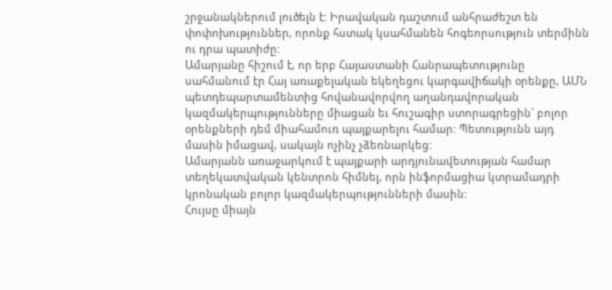շրջանակներում լուծելն է: Իրավական դաշտում անհրաժեշտ են փոփոխություններ, որոնք հստակ կսահմանեն հոգեորսություն տերմինն ու դրա պատիժը:
Ամարյանը հիշում է, որ երբ Հայաստանի Հանրապետությունը սահմանում էր Հայ առաքելական եկեղեցու կարգավիճակի օրենքը, ԱՄՆ պետդեպարտամենտից հովանավորվող աղանդավորական կազմակերպությունները միացան եւ հուշագիր ստորագրեցին` բոլոր օրենքների դեմ միահամուռ պայքարելու համար: Պետությունն այդ մասին իմացավ, սակայն ոչինչ չձեռնարկեց:
Ամարյանն առաջարկում է պայքարի արդյունավետության համար տեղեկատվական կենտրոն հիմնել, որն ինֆորմացիա կտրամադրի կրոնական բոլոր կազմակերպությունների մասին:
Հույսը միայն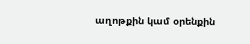աղոթքին կամ օրենքին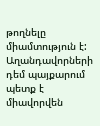թողնելը միամտություն է: Աղանդավորների դեմ պայքարում պետք է միավորվեն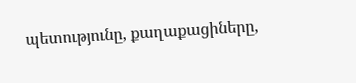պետությունը, քաղաքացիները,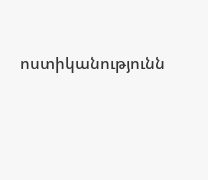ոստիկանությունն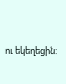ու եկեղեցին: